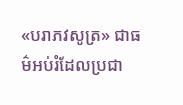«បរាភវសូត្រ» ជាធម៌អប់រំដែលប្រជា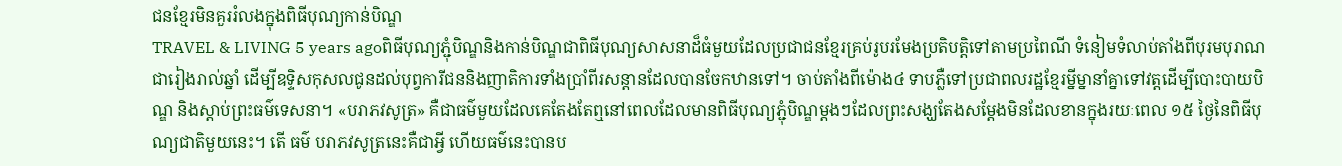ជនខ្មែរមិនគួររំលងក្នុងពិធីបុណ្យកាន់បិណ្ឌ
TRAVEL & LIVING 5 years agoពិធីបុណ្យភ្ជុំបិណ្ឌនិងកាន់បិណ្ឌជាពិធីបុណ្យសាសនាដ៏ធំមួយដែលប្រជាជនខ្មែរគ្រប់រូបរមែងប្រតិបត្តិទៅតាមប្រពៃណី ទំនៀមទំលាប់តាំងពីបុរមបុរាណជារៀងរាល់ឆ្នាំ ដើម្បីឧទ្ទិសកុសលជូនដល់បុព្វការីជននិងញាតិការទាំងប្រាំពីរសន្តានដែលបានចែកឋានទៅ។ ចាប់តាំងពីម៉ោង៤ ទាបភ្លឺទៅប្រជាពលរដ្ឋខ្មែរម្នីម្នានាំគ្នាទៅវត្តដើម្បីបោះបាយបិណ្ឌ និងស្តាប់ព្រះធម៌ទេសនា។ «បរាភវសូត្រ» គឺជាធម៌មួយដែលគេតែងតែឮនៅពេលដែលមានពិធីបុណ្យភ្ជុំបិណ្ឌម្ដងៗដែលព្រះសង្ឃតែងសម្ដែងមិនដែលខានក្នុងរយៈពេល ១៥ ថ្ងៃនៃពិធីបុណ្យជាតិមួយនេះ។ តើ ធម៌ បរាភវសូត្រនេះគឺជាអ្វី ហើយធម៌នេះបានប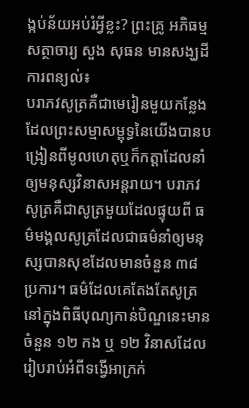ង្កប់ន័យអប់រំអ្វីខ្លះ? ព្រះគ្រូ អភិធម្មសត្ថាចារ្យ សួង សុធន មានសង្ឃដីការពន្យល់៖
បរាភវសូត្រគឺជាមេរៀនមួយកន្លែង ដែលព្រះសម្មាសម្ពុទ្ធនៃយើងបានបង្រៀនពីមូលហេតុឬក៏កត្តាដែលនាំឲ្យមនុស្សវិនាសអន្តរាយ។ បរាភវសូត្រគឺជាសូត្រមួយដែលផ្ទុយពី ធម៌មង្គលសូត្រដែលជាធម៌នាំឲ្យមនុស្សបានសុខដែលមានចំនួន ៣៨ ប្រការ។ ធម៌ដែលគេតែងតែសូត្រនៅក្នុងពិធីបុណ្យកាន់បិណ្ឌនេះមានចំនួន ១២ កង ឬ ១២ វិនាសដែលរៀបរាប់អំពីទង្វើអាក្រក់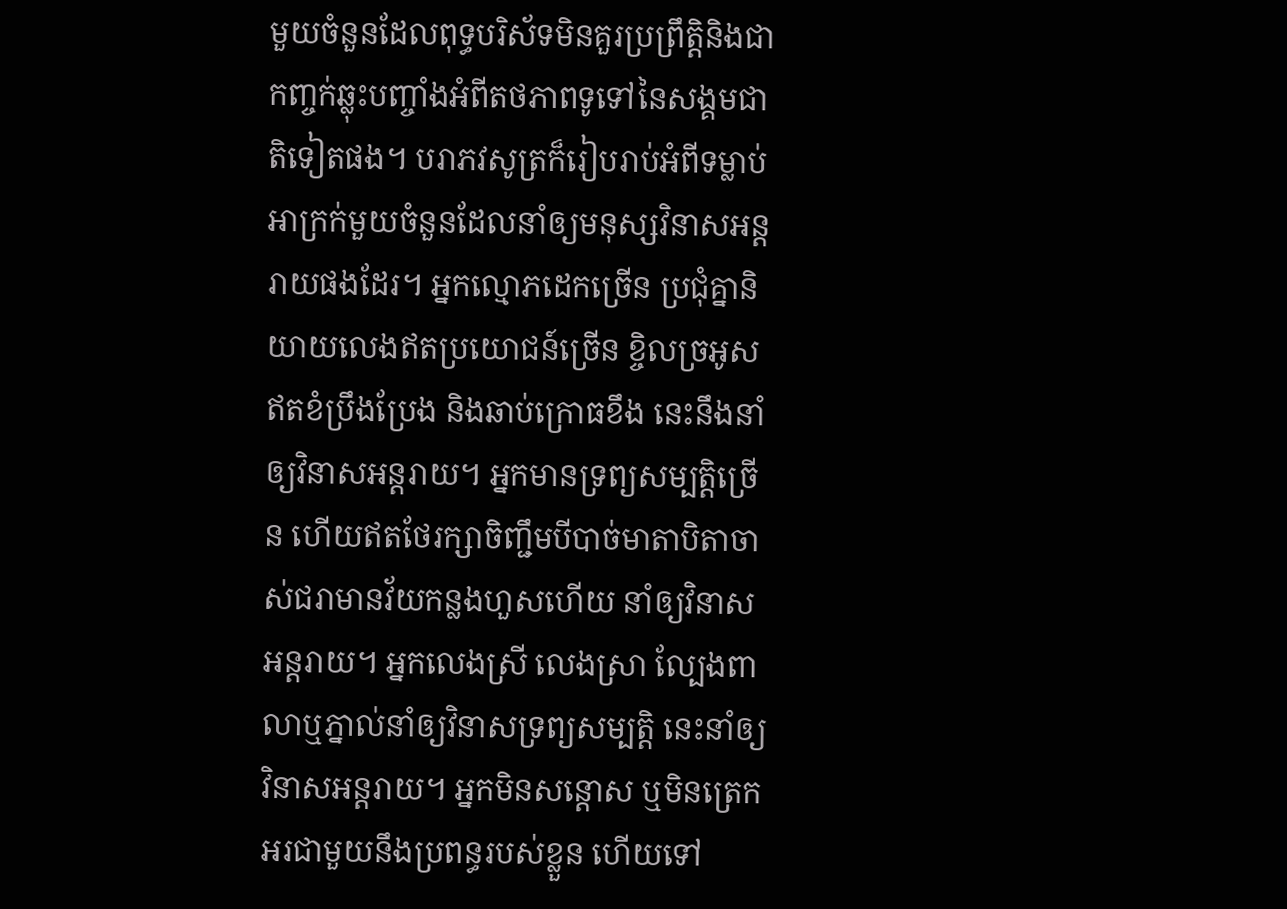មួយចំនួនដែលពុទ្ធបរិស័ទមិនគួរប្រព្រឹត្តិនិងជាកញ្ចក់ឆ្លុះបញ្ចាំងអំពីតថភាពទូទៅនៃសង្គមជាតិទៀតផង។ បរាភវសូត្រក៏រៀបរាប់អំពីទម្លាប់អាក្រក់មួយចំនួនដែលនាំឲ្យមនុស្សវិនាសអន្តរាយផងដែរ។ អ្នកល្មោភដេកច្រើន ប្រជុំគ្នានិយាយលេងឥតប្រយោជន៍ច្រើន ខ្ចិលច្រអូសឥតខំប្រឹងប្រែង និងឆាប់ក្រោធខឹង នេះនឹងនាំឲ្យវិនាសអន្តរាយ។ អ្នកមានទ្រព្យសម្បត្តិច្រើន ហើយឥតថែរក្សាចិញ្ជឹមបីបាច់មាតាបិតាចាស់ជរាមានវ័យកន្លងហួសហើយ នាំឲ្យវិនាសអន្តរាយ។ អ្នកលេងស្រី លេងស្រា ល្បែងពាលាឬភ្នាល់នាំឲ្យវិនាសទ្រព្យសម្បត្តិ នេះនាំឲ្យវិនាសអន្តរាយ។ អ្នកមិនសន្ដោស ឬមិនត្រេកអរជាមួយនឹងប្រពន្ធរបស់ខ្លួន ហើយទៅ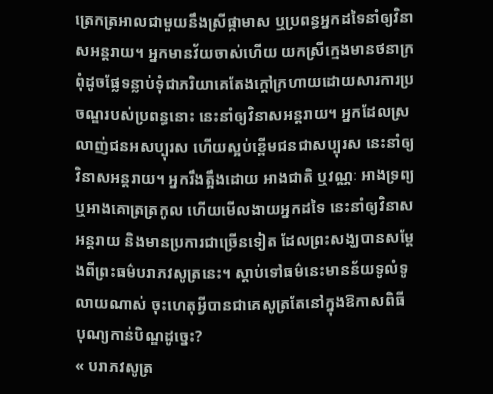ត្រេកត្រអាលជាមួយនឹងស្រីផ្កាមាស ឬប្រពន្ធអ្នកដទៃនាំឲ្យវិនាសអន្តរាយ។ អ្នកមានវ័យចាស់ហើយ យកស្រីក្មេងមានថនាក្រពុំដូចផ្លែទន្លាប់ទុំជាភរិយាគេតែងក្តៅក្រហាយដោយសារការប្រចណ្ឌរបស់ប្រពន្ធនោះ នេះនាំឲ្យវិនាសអន្តរាយ។ អ្នកដែលស្រលាញ់ជនអសប្បុរស ហើយស្អប់ខ្ពើមជនជាសប្បុរស នេះនាំឲ្យវិនាសអន្តរាយ។ អ្នករឹងត្អឹងដោយ អាងជាតិ ឬវណ្ណៈ អាងទ្រព្យ ឬអាងគោត្រត្រកូល ហើយមើលងាយអ្នកដទៃ នេះនាំឲ្យវិនាសអន្តរាយ និងមានប្រការជាច្រើនទៀត ដែលព្រះសង្ឃបានសម្ដែងពីព្រះធម៌បរាភវសូត្រនេះ។ ស្ដាប់ទៅធម៌នេះមានន័យទូលំទូលាយណាស់ ចុះហេតុអ្វីបានជាគេសូត្រតែនៅក្នុងឱកាសពិធីបុណ្យកាន់បិណ្ឌដូច្នេះ?
« បរាភវសូត្រ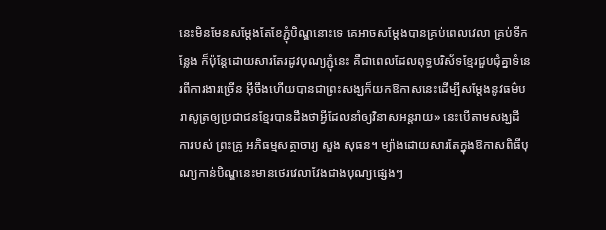នេះមិនមែនសម្ដែងតែខែភ្ជុំបិណ្ឌនោះទេ គេអាចសម្តែងបានគ្រប់ពេលវេលា គ្រប់ទីកន្លែង ក៏ប៉ុន្តែដោយសារតែរដូវបុណ្យភ្ជុំនេះ គឺជាពេលដែលពុទ្ធបរិស័ទខ្មែរជួបជុំគ្នាទំនេរពីការងារច្រើន អ៊ីចឹងហើយបានជាព្រះសង្ឃក៏យកឱកាសនេះដើម្បីសម្តែងនូវធម៌បរាសូត្រឲ្យប្រជាជនខ្មែរបានដឹងថាអ្វីដែលនាំឲ្យវិនាសអន្តរាយ» នេះបើតាមសង្ឃដីការបស់ ព្រះគ្រូ អភិធម្មសត្ថាចារ្យ សួង សុធន។ ម្យ៉ាងដោយសារតែក្នុងឱកាសពិធីបុណ្យកាន់បិណ្ឌនេះមានថេរវេលាវែងជាងបុណ្យផ្សេងៗ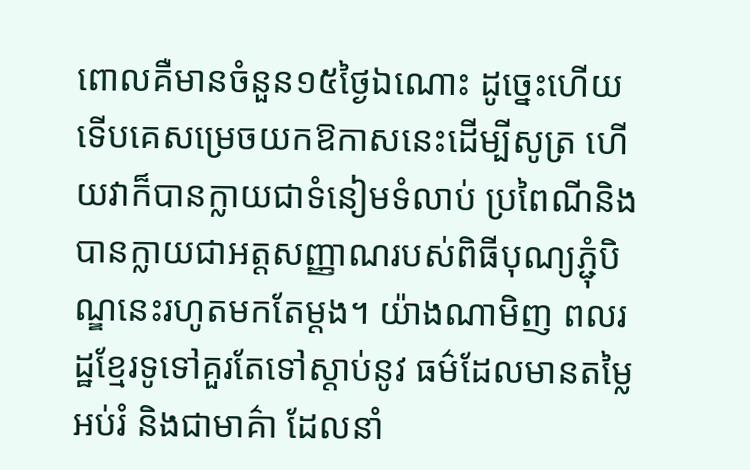ពោលគឺមានចំនួន១៥ថ្ងៃឯណោះ ដូច្នេះហើយទើបគេសម្រេចយកឱកាសនេះដើម្បីសូត្រ ហើយវាក៏បានក្លាយជាទំនៀមទំលាប់ ប្រពៃណីនិងបានក្លាយជាអត្តសញ្ញាណរបស់ពិធីបុណ្យភ្ជុំបិណ្ឌនេះរហូតមកតែម្ដង។ យ៉ាងណាមិញ ពលរដ្ឋខ្មែរទូទៅគួរតែទៅស្ដាប់នូវ ធម៌ដែលមានតម្លៃអប់រំ និងជាមាគ៌ា ដែលនាំ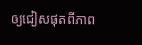ឲ្យជៀសផុតពីភាព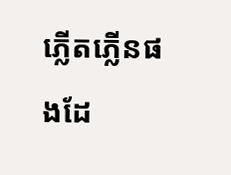ភ្លើតភ្លើនផងដែ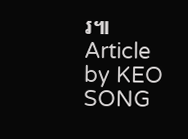រ៕
Article by KEO SONG